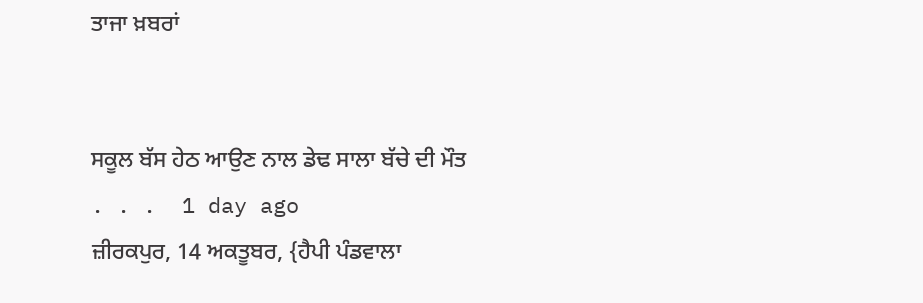ਤਾਜਾ ਖ਼ਬਰਾਂ


ਸਕੂਲ ਬੱਸ ਹੇਠ ਆਉਣ ਨਾਲ ਡੇਢ ਸਾਲਾ ਬੱਚੇ ਦੀ ਮੌਤ
. . .  1 day ago
ਜ਼ੀਰਕਪੁਰ, 14 ਅਕਤੂਬਰ, {ਹੈਪੀ ਪੰਡਵਾਲਾ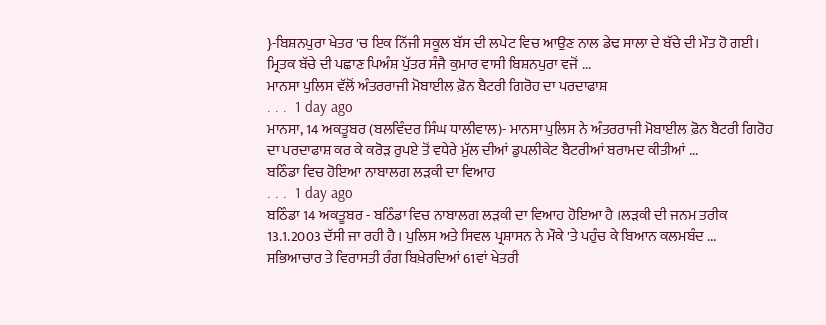}-ਬਿਸ਼ਨਪੁਰਾ ਖੇਤਰ 'ਚ ਇਕ ਨਿੱਜੀ ਸਕੂਲ ਬੱਸ ਦੀ ਲਪੇਟ ਵਿਚ ਆਉਣ ਨਾਲ ਡੇਢ ਸਾਲਾ ਦੇ ਬੱਚੇ ਦੀ ਮੌਤ ਹੋ ਗਈ। ਮ੍ਰਿਤਕ ਬੱਚੇ ਦੀ ਪਛਾਣ ਪਿਅੰਸ਼ ਪੁੱਤਰ ਸੰਜੈ ਕੁਮਾਰ ਵਾਸੀ ਬਿਸ਼ਨਪੁਰਾ ਵਜੋਂ ...
ਮਾਨਸਾ ਪੁਲਿਸ ਵੱਲੋਂ ਅੰਤਰਰਾਜੀ ਮੋਬਾਈਲ ਫ਼ੋਨ ਬੈਟਰੀ ਗਿਰੋਹ ਦਾ ਪਰਦਾਫਾਸ਼
. . .  1 day ago
ਮਾਨਸਾ, 14 ਅਕਤੂਬਰ (ਬਲਵਿੰਦਰ ਸਿੰਘ ਧਾਲੀਵਾਲ)- ਮਾਨਸਾ ਪੁਲਿਸ ਨੇ ਅੰਤਰਰਾਜੀ ਮੋਬਾਈਲ ਫ਼ੋਨ ਬੈਟਰੀ ਗਿਰੋਹ ਦਾ ਪਰਦਾਫਾਸ਼ ਕਰ ਕੇ ਕਰੋੜ ਰੁਪਏ ਤੋਂ ਵਧੇਰੇ ਮੁੱਲ ਦੀਆਂ ਡੁਪਲੀਕੇਟ ਬੈਟਰੀਆਂ ਬਰਾਮਦ ਕੀਤੀਆਂ ...
ਬਠਿੰਡਾ ਵਿਚ ਹੋਇਆ ਨਾਬਾਲਗ ਲੜਕੀ ਦਾ ਵਿਆਹ
. . .  1 day ago
ਬਠਿੰਡਾ 14 ਅਕਤੂਬਰ - ਬਠਿੰਡਾ ਵਿਚ ਨਾਬਾਲਗ ਲੜਕੀ ਦਾ ਵਿਆਹ ਹੋਇਆ ਹੈ ।ਲੜਕੀ ਦੀ ਜਨਮ ਤਰੀਕ 13.1.2003 ਦੱਸੀ ਜਾ ਰਹੀ ਹੈ । ਪੁਲਿਸ ਅਤੇ ਸਿਵਲ ਪ੍ਰਸ਼ਾਸਨ ਨੇ ਮੌਕੇ 'ਤੇ ਪਹੁੰਚ ਕੇ ਬਿਆਨ ਕਲਮਬੰਦ ...
ਸਭਿਆਚਾਰ ਤੇ ਵਿਰਾਸਤੀ ਰੰਗ ਬਿਖ਼ੇਰਦਿਆਂ 61ਵਾਂ ਖੇਤਰੀ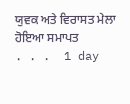ਯੁਵਕ ਅਤੇ ਵਿਰਾਸਤ ਮੇਲਾ ਹੋਇਆ ਸਮਾਪਤ
. . .  1 day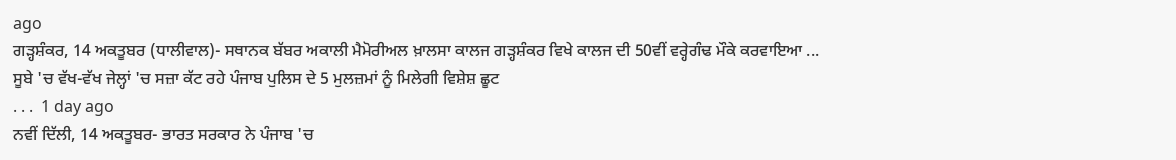ago
ਗੜ੍ਹਸ਼ੰਕਰ, 14 ਅਕਤੂਬਰ (ਧਾਲੀਵਾਲ)- ਸਥਾਨਕ ਬੱਬਰ ਅਕਾਲੀ ਮੈਮੋਰੀਅਲ ਖ਼ਾਲਸਾ ਕਾਲਜ ਗੜ੍ਹਸ਼ੰਕਰ ਵਿਖੇ ਕਾਲਜ ਦੀ 50ਵੀਂ ਵਰ੍ਹੇਗੰਢ ਮੌਕੇ ਕਰਵਾਇਆ ...
ਸੂਬੇ 'ਚ ਵੱਖ-ਵੱਖ ਜੇਲ੍ਹਾਂ 'ਚ ਸਜ਼ਾ ਕੱਟ ਰਹੇ ਪੰਜਾਬ ਪੁਲਿਸ ਦੇ 5 ਮੁਲਜ਼ਮਾਂ ਨੂੰ ਮਿਲੇਗੀ ਵਿਸ਼ੇਸ਼ ਛੂਟ
. . .  1 day ago
ਨਵੀਂ ਦਿੱਲੀ, 14 ਅਕਤੂਬਰ- ਭਾਰਤ ਸਰਕਾਰ ਨੇ ਪੰਜਾਬ 'ਚ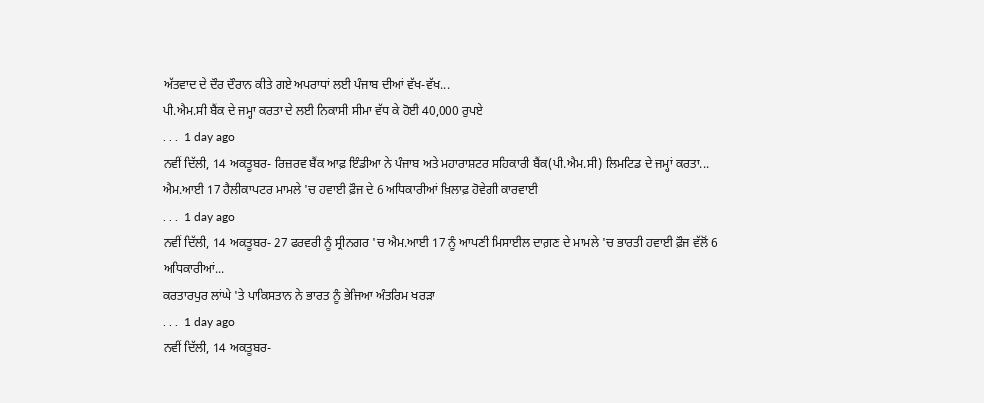ਅੱਤਵਾਦ ਦੇ ਦੌਰ ਦੌਰਾਨ ਕੀਤੇ ਗਏ ਅਪਰਾਧਾਂ ਲਈ ਪੰਜਾਬ ਦੀਆਂ ਵੱਖ-ਵੱਖ...
ਪੀ.ਐਮ.ਸੀ ਬੈਂਕ ਦੇ ਜਮ੍ਹਾ ਕਰਤਾ ਦੇ ਲਈ ਨਿਕਾਸੀ ਸੀਮਾ ਵੱਧ ਕੇ ਹੋਈ 40,000 ਰੁਪਏ
. . .  1 day ago
ਨਵੀਂ ਦਿੱਲੀ, 14 ਅਕਤੂਬਰ- ਰਿਜ਼ਰਵ ਬੈਂਕ ਆਫ਼ ਇੰਡੀਆ ਨੇ ਪੰਜਾਬ ਅਤੇ ਮਹਾਰਾਸ਼ਟਰ ਸਹਿਕਾਰੀ ਬੈਂਕ(ਪੀ.ਐਮ.ਸੀ) ਲਿਮਟਿਡ ਦੇ ਜਮ੍ਹਾਂ ਕਰਤਾ...
ਐਮ.ਆਈ 17 ਹੈਲੀਕਾਪਟਰ ਮਾਮਲੇ 'ਚ ਹਵਾਈ ਫ਼ੌਜ ਦੇ 6 ਅਧਿਕਾਰੀਆਂ ਖ਼ਿਲਾਫ਼ ਹੋਵੇਗੀ ਕਾਰਵਾਈ
. . .  1 day ago
ਨਵੀਂ ਦਿੱਲੀ, 14 ਅਕਤੂਬਰ- 27 ਫਰਵਰੀ ਨੂੰ ਸ੍ਰੀਨਗਰ 'ਚ ਐਮ.ਆਈ 17 ਨੂੰ ਆਪਣੀ ਮਿਸਾਈਲ ਦਾਗ਼ਣ ਦੇ ਮਾਮਲੇ 'ਚ ਭਾਰਤੀ ਹਵਾਈ ਫ਼ੌਜ ਵੱਲੋਂ 6 ਅਧਿਕਾਰੀਆਂ...
ਕਰਤਾਰਪੁਰ ਲਾਂਘੇ 'ਤੇ ਪਾਕਿਸਤਾਨ ਨੇ ਭਾਰਤ ਨੂੰ ਭੇਜਿਆ ਅੰਤਰਿਮ ਖਰੜਾ
. . .  1 day ago
ਨਵੀਂ ਦਿੱਲੀ, 14 ਅਕਤੂਬਰ-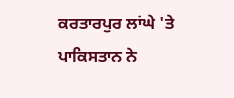ਕਰਤਾਰਪੁਰ ਲਾਂਘੇ 'ਤੇ ਪਾਕਿਸਤਾਨ ਨੇ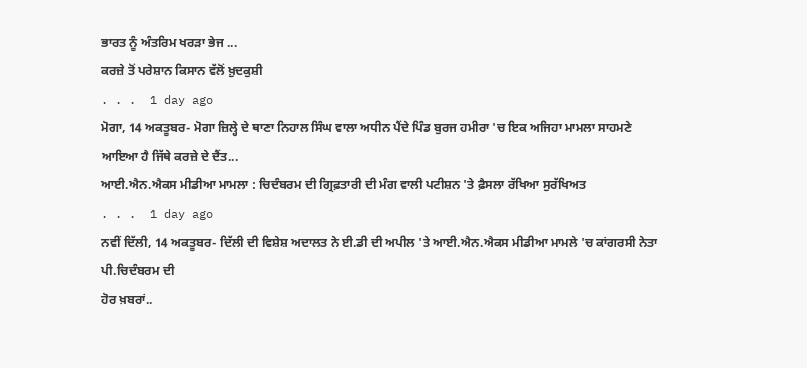ਭਾਰਤ ਨੂੰ ਅੰਤਰਿਮ ਖਰੜਾ ਭੇਜ ...
ਕਰਜ਼ੇ ਤੋਂ ਪਰੇਸ਼ਾਨ ਕਿਸਾਨ ਵੱਲੋਂ ਖ਼ੁਦਕੁਸ਼ੀ
. . .  1 day ago
ਮੋਗਾ, 14 ਅਕਤੂਬਰ- ਮੋਗਾ ਜ਼ਿਲ੍ਹੇ ਦੇ ਥਾਣਾ ਨਿਹਾਲ ਸਿੰਘ ਵਾਲਾ ਅਧੀਨ ਪੈਂਦੇ ਪਿੰਡ ਬੁਰਜ ਹਮੀਰਾ 'ਚ ਇਕ ਅਜਿਹਾ ਮਾਮਲਾ ਸਾਹਮਣੇ ਆਇਆ ਹੈ ਜਿੱਥੇ ਕਰਜ਼ੇ ਦੇ ਦੈਂਤ...
ਆਈ.ਐਨ.ਐਕਸ ਮੀਡੀਆ ਮਾਮਲਾ : ਚਿਦੰਬਰਮ ਦੀ ਗ੍ਰਿਫ਼ਤਾਰੀ ਦੀ ਮੰਗ ਵਾਲੀ ਪਟੀਸ਼ਨ 'ਤੇ ਫ਼ੈਸਲਾ ਰੱਖਿਆ ਸੁਰੱਖਿਅਤ
. . .  1 day ago
ਨਵੀਂ ਦਿੱਲੀ, 14 ਅਕਤੂਬਰ- ਦਿੱਲੀ ਦੀ ਵਿਸ਼ੇਸ਼ ਅਦਾਲਤ ਨੇ ਈ.ਡੀ ਦੀ ਅਪੀਲ 'ਤੇ ਆਈ.ਐਨ.ਐਕਸ ਮੀਡੀਆ ਮਾਮਲੇ 'ਚ ਕਾਂਗਰਸੀ ਨੇਤਾ ਪੀ.ਚਿਦੰਬਰਮ ਦੀ
ਹੋਰ ਖ਼ਬਰਾਂ..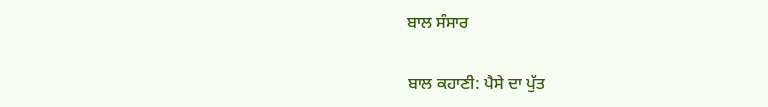ਬਾਲ ਸੰਸਾਰ

ਬਾਲ ਕਹਾਣੀ: ਪੈਸੇ ਦਾ ਪੁੱਤ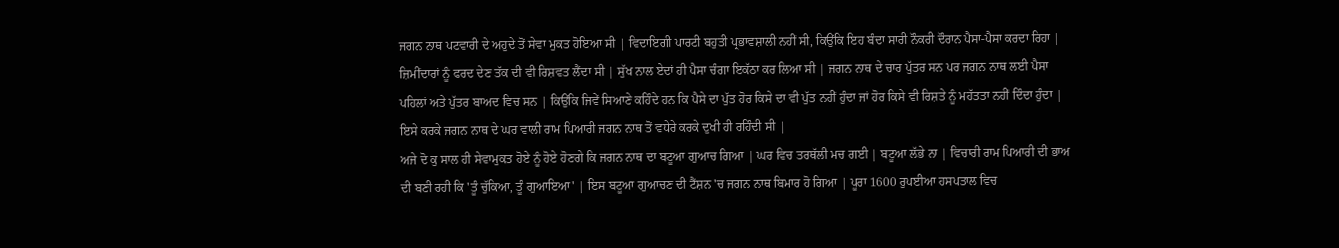ਜਗਨ ਨਾਥ ਪਟਵਾਰੀ ਦੇ ਅਹੁਦੇ ਤੋਂ ਸੇਵਾ ਮੁਕਤ ਹੋਇਆ ਸੀ | ਵਿਦਾਇਗੀ ਪਾਰਟੀ ਬਹੁਤੀ ਪ੍ਰਭਾਵਸ਼ਾਲੀ ਨਹੀਂ ਸੀ, ਕਿਉਂਕਿ ਇਹ ਬੰਦਾ ਸਾਰੀ ਨੌਕਰੀ ਦੌਰਾਨ ਪੈਸਾ-ਪੈਸਾ ਕਰਦਾ ਰਿਹਾ | ਜ਼ਿਮੀਂਦਾਰਾਂ ਨੂੰ ਫਰਦ ਦੇਣ ਤੱਕ ਦੀ ਵੀ ਰਿਸ਼ਵਤ ਲੈਂਦਾ ਸੀ | ਸੁੱਖ ਨਾਲ ਏਦਾਂ ਹੀ ਪੈਸਾ ਚੰਗਾ ਇਕੱਠਾ ਕਰ ਲਿਆ ਸੀ | ਜਗਨ ਨਾਥ ਦੇ ਚਾਰ ਪੁੱਤਰ ਸਨ ਪਰ ਜਗਨ ਨਾਥ ਲਈ ਪੈਸਾ ਪਹਿਲਾਂ ਅਤੇ ਪੁੱਤਰ ਬਾਅਦ ਵਿਚ ਸਨ | ਕਿਉਂਕਿ ਜਿਵੇਂ ਸਿਆਣੇ ਕਹਿੰਦੇ ਹਨ ਕਿ ਪੈਸੇ ਦਾ ਪੁੱਤ ਹੋਰ ਕਿਸੇ ਦਾ ਵੀ ਪੁੱਤ ਨਹੀਂ ਹੁੰਦਾ ਜਾਂ ਹੋਰ ਕਿਸੇ ਵੀ ਰਿਸ਼ਤੇ ਨੂੰ ਮਹੱਤਤਾ ਨਹੀਂ ਦਿੰਦਾ ਹੁੰਦਾ | ਇਸੇ ਕਰਕੇ ਜਗਨ ਨਾਥ ਦੇ ਘਰ ਵਾਲੀ ਰਾਮ ਪਿਆਰੀ ਜਗਨ ਨਾਥ ਤੋਂ ਵਧੇਰੇ ਕਰਕੇ ਦੁਖੀ ਹੀ ਰਹਿੰਦੀ ਸੀ |
ਅਜੇ ਦੋ ਕੁ ਸਾਲ ਹੀ ਸੇਵਾਮੁਕਤ ਹੋਏ ਨੂੰ ਹੋਏ ਹੋਣਗੇ ਕਿ ਜਗਨ ਨਾਥ ਦਾ ਬਟੂਆ ਗੁਆਚ ਗਿਆ | ਘਰ ਵਿਚ ਤਰਥੱਲੀ ਮਚ ਗਈ | ਬਟੂਆ ਲੱਭੇ ਨਾ | ਵਿਚਾਰੀ ਰਾਮ ਪਿਆਰੀ ਦੀ ਭਾਅ ਦੀ ਬਣੀ ਰਹੀ ਕਿ 'ਤੂੰ ਚੁੱਕਿਆ, ਤੂੰ ਗੁਆਇਆ' | ਇਸ ਬਟੂਆ ਗੁਆਚਣ ਦੀ ਟੈਂਸ਼ਨ 'ਚ ਜਗਨ ਨਾਥ ਬਿਮਾਰ ਹੋ ਗਿਆ | ਪੂਰਾ 1600 ਰੁਪਈਆ ਹਸਪਤਾਲ ਵਿਚ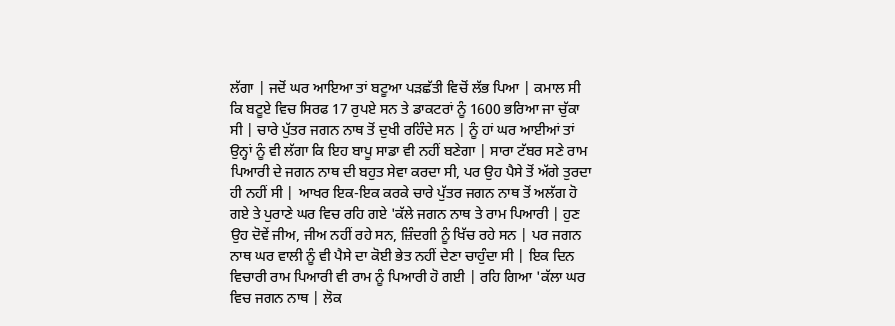ਲੱਗਾ | ਜਦੋਂ ਘਰ ਆਇਆ ਤਾਂ ਬਟੂਆ ਪੜਛੱਤੀ ਵਿਚੋਂ ਲੱਭ ਪਿਆ | ਕਮਾਲ ਸੀ ਕਿ ਬਟੂਏ ਵਿਚ ਸਿਰਫ 17 ਰੁਪਏ ਸਨ ਤੇ ਡਾਕਟਰਾਂ ਨੂੰ 1600 ਭਰਿਆ ਜਾ ਚੁੱਕਾ ਸੀ | ਚਾਰੇ ਪੁੱਤਰ ਜਗਨ ਨਾਥ ਤੋਂ ਦੁਖੀ ਰਹਿੰਦੇ ਸਨ | ਨੂੰ ਹਾਂ ਘਰ ਆਈਆਂ ਤਾਂ ਉਨ੍ਹਾਂ ਨੂੰ ਵੀ ਲੱਗਾ ਕਿ ਇਹ ਬਾਪੂ ਸਾਡਾ ਵੀ ਨਹੀਂ ਬਣੇਗਾ | ਸਾਰਾ ਟੱਬਰ ਸਣੇ ਰਾਮ ਪਿਆਰੀ ਦੇ ਜਗਨ ਨਾਥ ਦੀ ਬਹੁਤ ਸੇਵਾ ਕਰਦਾ ਸੀ, ਪਰ ਉਹ ਪੈਸੇ ਤੋਂ ਅੱਗੇ ਤੁਰਦਾ ਹੀ ਨਹੀਂ ਸੀ | ਆਖਰ ਇਕ-ਇਕ ਕਰਕੇ ਚਾਰੇ ਪੁੱਤਰ ਜਗਨ ਨਾਥ ਤੋਂ ਅਲੱਗ ਹੋ ਗਏ ਤੇ ਪੁਰਾਣੇ ਘਰ ਵਿਚ ਰਹਿ ਗਏ 'ਕੱਲੇ ਜਗਨ ਨਾਥ ਤੇ ਰਾਮ ਪਿਆਰੀ | ਹੁਣ ਉਹ ਦੋਵੇਂ ਜੀਅ, ਜੀਅ ਨਹੀਂ ਰਹੇ ਸਨ, ਜ਼ਿੰਦਗੀ ਨੂੰ ਖਿੱਚ ਰਹੇ ਸਨ | ਪਰ ਜਗਨ ਨਾਥ ਘਰ ਵਾਲੀ ਨੂੰ ਵੀ ਪੈਸੇ ਦਾ ਕੋਈ ਭੇਤ ਨਹੀਂ ਦੇਣਾ ਚਾਹੁੰਦਾ ਸੀ | ਇਕ ਦਿਨ ਵਿਚਾਰੀ ਰਾਮ ਪਿਆਰੀ ਵੀ ਰਾਮ ਨੂੰ ਪਿਆਰੀ ਹੋ ਗਈ | ਰਹਿ ਗਿਆ 'ਕੱਲਾ ਘਰ ਵਿਚ ਜਗਨ ਨਾਥ | ਲੋਕ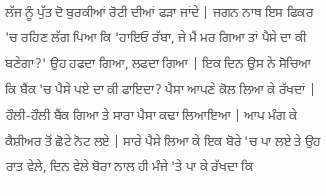ਲੱਜ ਨੂੰ ਪੁੱਤ ਦੋ ਬੁਰਕੀਆਂ ਰੋਟੀ ਦੀਆਂ ਫੜਾ ਜਾਂਦੇ | ਜਗਨ ਨਾਥ ਇਸ ਫਿਕਰ 'ਚ ਰਹਿਣ ਲੱਗ ਪਿਆ ਕਿ 'ਹਾਇਓ ਰੱਬਾ, ਜੇ ਮੈਂ ਮਰ ਗਿਆ ਤਾਂ ਪੈਸੇ ਦਾ ਕੀ ਬਣੇਗਾ?' ਉਹ ਹਫਦਾ ਗਿਆ, ਲਫਦਾ ਗਿਆ | ਇਕ ਦਿਨ ਉਸ ਨੇ ਸੋਚਿਆ ਕਿ ਬੈਂਕ 'ਚ ਪੈਸੇ ਪਏ ਦਾ ਕੀ ਫਾਇਦਾ? ਪੈਸਾ ਆਪਣੇ ਕੋਲ ਲਿਆ ਕੇ ਰੱਖਦਾਂ | ਹੌਲੀ-ਹੌਲੀ ਬੈਂਕ ਗਿਆ ਤੇ ਸਾਰਾ ਪੈਸਾ ਕਢਾ ਲਿਆਇਆ | ਆਪ ਮੰਗ ਕੇ ਕੈਸ਼ੀਅਰ ਤੋਂ ਛੋਟੇ ਨੋਟ ਲਏ | ਸਾਰੇ ਪੈਸੇ ਲਿਆ ਕੇ ਇਕ ਬੋਰੇ 'ਚ ਪਾ ਲਏ ਤੇ ਉਹ ਰਾਤ ਵੇਲੇ, ਦਿਨ ਵੇਲੇ ਬੋਰਾ ਨਾਲ ਹੀ ਮੰਜੇ 'ਤੇ ਪਾ ਕੇ ਰੱਖਦਾ ਕਿ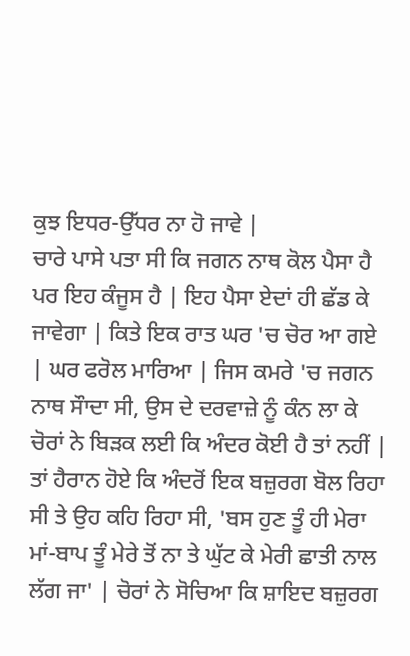ਕੁਝ ਇਧਰ-ਉੱਧਰ ਨਾ ਹੋ ਜਾਵੇ |
ਚਾਰੇ ਪਾਸੇ ਪਤਾ ਸੀ ਕਿ ਜਗਨ ਨਾਥ ਕੋਲ ਪੈਸਾ ਹੈ ਪਰ ਇਹ ਕੰਜੂਸ ਹੈ | ਇਹ ਪੈਸਾ ਏਦਾਂ ਹੀ ਛੱਡ ਕੇ ਜਾਵੇਗਾ | ਕਿਤੇ ਇਕ ਰਾਤ ਘਰ 'ਚ ਚੋਰ ਆ ਗਏ | ਘਰ ਫਰੋਲ ਮਾਰਿਆ | ਜਿਸ ਕਮਰੇ 'ਚ ਜਗਨ ਨਾਥ ਸੌਾਦਾ ਸੀ, ਉਸ ਦੇ ਦਰਵਾਜ਼ੇ ਨੂੰ ਕੰਨ ਲਾ ਕੇ ਚੋਰਾਂ ਨੇ ਬਿੜਕ ਲਈ ਕਿ ਅੰਦਰ ਕੋਈ ਹੈ ਤਾਂ ਨਹੀਂ | ਤਾਂ ਹੈਰਾਨ ਹੋਏ ਕਿ ਅੰਦਰੋਂ ਇਕ ਬਜ਼ੁਰਗ ਬੋਲ ਰਿਹਾ ਸੀ ਤੇ ਉਹ ਕਹਿ ਰਿਹਾ ਸੀ, 'ਬਸ ਹੁਣ ਤੂੰ ਹੀ ਮੇਰਾ ਮਾਂ-ਬਾਪ ਤੂੰ ਮੇਰੇ ਤੋਂ ਨਾ ਤੇ ਘੁੱਟ ਕੇ ਮੇਰੀ ਛਾਤੀ ਨਾਲ ਲੱਗ ਜਾ' | ਚੋਰਾਂ ਨੇ ਸੋਚਿਆ ਕਿ ਸ਼ਾਇਦ ਬਜ਼ੁਰਗ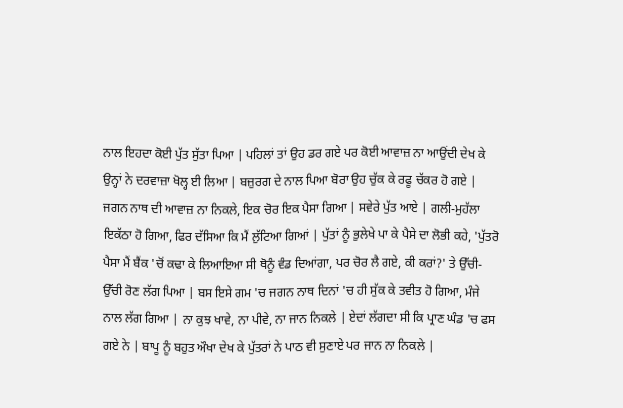ਨਾਲ ਇਹਦਾ ਕੋਈ ਪੁੱਤ ਸੁੱਤਾ ਪਿਆ | ਪਹਿਲਾਂ ਤਾਂ ਉਹ ਡਰ ਗਏ ਪਰ ਕੋਈ ਆਵਾਜ਼ ਨਾ ਆਉਂਦੀ ਦੇਖ ਕੇ ਉਨ੍ਹਾਂ ਨੇ ਦਰਵਾਜ਼ਾ ਖੋਲ੍ਹ ਈ ਲਿਆ | ਬਜ਼ੁਰਗ ਦੇ ਨਾਲ ਪਿਆ ਬੋਰਾ ਉਹ ਚੁੱਕ ਕੇ ਰਫੂ ਚੱਕਰ ਹੋ ਗਏ | ਜਗਨ ਨਾਥ ਦੀ ਆਵਾਜ਼ ਨਾ ਨਿਕਲੇ, ਇਕ ਚੋਰ ਇਕ ਪੈਸਾ ਗਿਆ | ਸਵੇਰੇ ਪੁੱਤ ਆਏ | ਗਲੀ-ਮੁਹੱਲਾ ਇਕੱਠਾ ਹੋ ਗਿਆ, ਫਿਰ ਦੱਸਿਆ ਕਿ ਮੈਂ ਲੁੱਟਿਆ ਗਿਆਂ | ਪੁੱਤਾਂ ਨੂੰ ਭੁਲੇਖੇ ਪਾ ਕੇ ਪੈਸੇ ਦਾ ਲੋਭੀ ਕਹੇ, 'ਪੁੱਤਰੋ ਪੈਸਾ ਮੈਂ ਬੈਂਕ 'ਚੋਂ ਕਢਾ ਕੇ ਲਿਆਇਆ ਸੀ ਥੋਨੂੰ ਵੰਡ ਦਿਆਂਗਾ, ਪਰ ਚੋਰ ਲੈ ਗਏ, ਕੀ ਕਰਾਂ?' ਤੇ ਉੱਚੀ-ਉੱਚੀ ਰੋਣ ਲੱਗ ਪਿਆ | ਬਸ ਇਸੇ ਗਮ 'ਚ ਜਗਨ ਨਾਥ ਦਿਨਾਂ 'ਚ ਹੀ ਸੁੱਕ ਕੇ ਤਵੀਤ ਹੋ ਗਿਆ, ਮੰਜੇ ਨਾਲ ਲੱਗ ਗਿਆ | ਨਾ ਕੁਝ ਖਾਵੇ, ਨਾ ਪੀਵੇ, ਨਾ ਜਾਨ ਨਿਕਲੇ | ਏਦਾਂ ਲੱਗਦਾ ਸੀ ਕਿ ਪ੍ਰਾਣ ਘੰਡ 'ਚ ਫਸ ਗਏ ਨੇ | ਬਾਪੂ ਨੂੰ ਬਹੁਤ ਔਖਾ ਦੇਖ ਕੇ ਪੁੱਤਰਾਂ ਨੇ ਪਾਠ ਵੀ ਸੁਣਾਏ ਪਰ ਜਾਨ ਨਾ ਨਿਕਲੇ |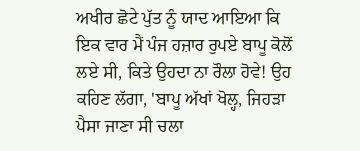ਅਖੀਰ ਛੋਟੇ ਪੁੱਤ ਨੂੰ ਯਾਦ ਆਇਆ ਕਿ ਇਕ ਵਾਰ ਮੈਂ ਪੰਜ ਹਜ਼ਾਰ ਰੁਪਏ ਬਾਪੂ ਕੋਲੋਂ ਲਏ ਸੀ, ਕਿਤੇ ਉਹਦਾ ਨਾ ਰੌਲਾ ਹੋਵੇ! ਉਹ ਕਹਿਣ ਲੱਗਾ, 'ਬਾਪੂ ਅੱਖਾਂ ਖੋਲ੍ਹ, ਜਿਹੜਾ ਪੈਸਾ ਜਾਣਾ ਸੀ ਚਲਾ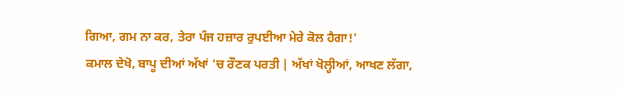ਗਿਆ, ਗਮ ਨਾ ਕਰ, ਤੇਰਾ ਪੰਜ ਹਜ਼ਾਰ ਰੁਪਈਆ ਮੇਰੇ ਕੋਲ ਹੈਗਾ!'
ਕਮਾਲ ਦੇਖੋ, ਬਾਪੂ ਦੀਆਂ ਅੱਖਾਂ 'ਚ ਰੌਣਕ ਪਰਤੀ | ਅੱਖਾਂ ਖੋਲ੍ਹੀਆਂ, ਆਖਣ ਲੱਗਾ,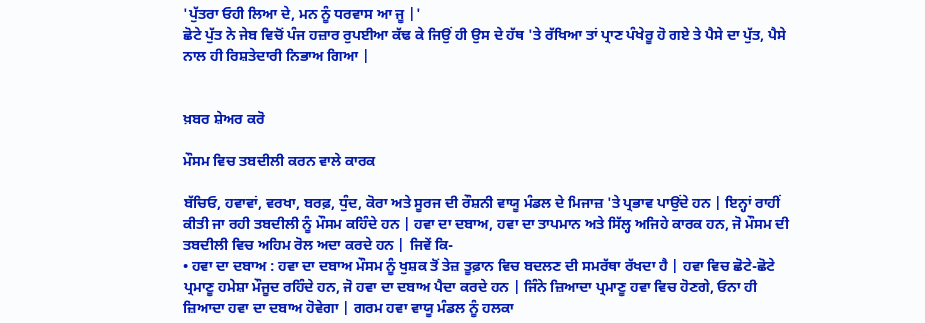'ਪੁੱਤਰਾ ਓਹੀ ਲਿਆ ਦੇ, ਮਨ ਨੂੰ ਧਰਵਾਸ ਆ ਜੂ |'
ਛੋਟੇ ਪੁੱਤ ਨੇ ਜੇਬ ਵਿਚੋਂ ਪੰਜ ਹਜ਼ਾਰ ਰੁਪਈਆ ਕੱਢ ਕੇ ਜਿਉਂ ਹੀ ਉਸ ਦੇ ਹੱਥ 'ਤੇ ਰੱਖਿਆ ਤਾਂ ਪ੍ਰਾਣ ਪੰਖੇਰੂ ਹੋ ਗਏ ਤੇ ਪੈਸੇ ਦਾ ਪੁੱਤ, ਪੈਸੇ ਨਾਲ ਹੀ ਰਿਸ਼ਤੇਦਾਰੀ ਨਿਭਾਅ ਗਿਆ |


ਖ਼ਬਰ ਸ਼ੇਅਰ ਕਰੋ

ਮੌਸਮ ਵਿਚ ਤਬਦੀਲੀ ਕਰਨ ਵਾਲੇ ਕਾਰਕ

ਬੱਚਿਓ, ਹਵਾਵਾਂ, ਵਰਖਾ, ਬਰਫ਼, ਧੁੰਦ, ਕੋਰਾ ਅਤੇ ਸੂਰਜ ਦੀ ਰੌਸ਼ਨੀ ਵਾਯੂ ਮੰਡਲ ਦੇ ਮਿਜਾਜ਼ 'ਤੇ ਪ੍ਰਭਾਵ ਪਾਉਂਦੇ ਹਨ | ਇਨ੍ਹਾਂ ਰਾਹੀਂ ਕੀਤੀ ਜਾ ਰਹੀ ਤਬਦੀਲੀ ਨੂੰ ਮੌਸਮ ਕਹਿੰਦੇ ਹਨ | ਹਵਾ ਦਾ ਦਬਾਅ, ਹਵਾ ਦਾ ਤਾਪਮਾਨ ਅਤੇ ਸਿੱਲ੍ਹ ਅਜਿਹੇ ਕਾਰਕ ਹਨ, ਜੋ ਮੌਸਮ ਦੀ ਤਬਦੀਲੀ ਵਿਚ ਅਹਿਮ ਰੋਲ ਅਦਾ ਕਰਦੇ ਹਨ | ਜਿਵੇਂ ਕਿ-
• ਹਵਾ ਦਾ ਦਬਾਅ : ਹਵਾ ਦਾ ਦਬਾਅ ਮੌਸਮ ਨੂੰ ਖੁਸ਼ਕ ਤੋਂ ਤੇਜ਼ ਤੂਫ਼ਾਨ ਵਿਚ ਬਦਲਣ ਦੀ ਸਮਰੱਥਾ ਰੱਖਦਾ ਹੈ | ਹਵਾ ਵਿਚ ਛੋਟੇ-ਛੋਟੇ ਪ੍ਰਮਾਣੂ ਹਮੇਸ਼ਾ ਮੌਜੂਦ ਰਹਿੰਦੇ ਹਨ, ਜੋ ਹਵਾ ਦਾ ਦਬਾਅ ਪੈਦਾ ਕਰਦੇ ਹਨ | ਜਿੰਨੇ ਜ਼ਿਆਦਾ ਪ੍ਰਮਾਣੂ ਹਵਾ ਵਿਚ ਹੋਣਗੇ, ਓਨਾ ਹੀ ਜ਼ਿਆਦਾ ਹਵਾ ਦਾ ਦਬਾਅ ਹੋਵੇਗਾ | ਗਰਮ ਹਵਾ ਵਾਯੂ ਮੰਡਲ ਨੂੰ ਹਲਕਾ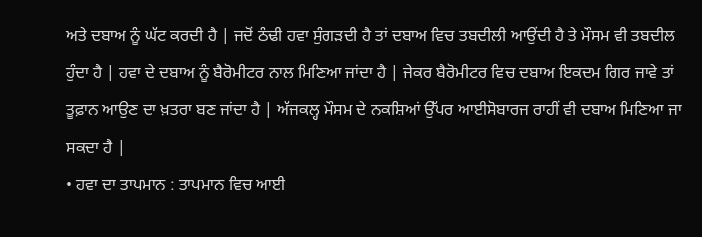ਅਤੇ ਦਬਾਅ ਨੂੰ ਘੱਟ ਕਰਦੀ ਹੈ | ਜਦੋਂ ਠੰਢੀ ਹਵਾ ਸੁੰਗੜਦੀ ਹੈ ਤਾਂ ਦਬਾਅ ਵਿਚ ਤਬਦੀਲੀ ਆਉਂਦੀ ਹੈ ਤੇ ਮੌਸਮ ਵੀ ਤਬਦੀਲ ਹੁੰਦਾ ਹੈ | ਹਵਾ ਦੇ ਦਬਾਅ ਨੂੰ ਬੈਰੋਮੀਟਰ ਨਾਲ ਮਿਣਿਆ ਜਾਂਦਾ ਹੈ | ਜੇਕਰ ਬੈਰੋਮੀਟਰ ਵਿਚ ਦਬਾਅ ਇਕਦਮ ਗਿਰ ਜਾਵੇ ਤਾਂ ਤੂਫ਼ਾਨ ਆਉਣ ਦਾ ਖ਼ਤਰਾ ਬਣ ਜਾਂਦਾ ਹੈ | ਅੱਜਕਲ੍ਹ ਮੌਸਮ ਦੇ ਨਕਸ਼ਿਆਂ ਉੱਪਰ ਆਈਸੋਬਾਰਜ ਰਾਹੀਂ ਵੀ ਦਬਾਅ ਮਿਣਿਆ ਜਾ ਸਕਦਾ ਹੈ |
• ਹਵਾ ਦਾ ਤਾਪਮਾਨ : ਤਾਪਮਾਨ ਵਿਚ ਆਈ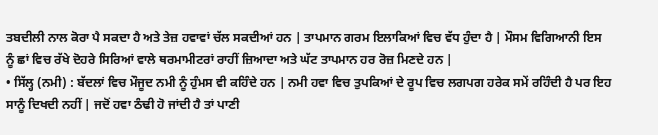ਤਬਦੀਲੀ ਨਾਲ ਕੋਰਾ ਪੈ ਸਕਦਾ ਹੈ ਅਤੇ ਤੇਜ਼ ਹਵਾਵਾਂ ਚੱਲ ਸਕਦੀਆਂ ਹਨ | ਤਾਪਮਾਨ ਗਰਮ ਇਲਾਕਿਆਂ ਵਿਚ ਵੱਧ ਹੁੰਦਾ ਹੈ | ਮੌਸਮ ਵਿਗਿਆਨੀ ਇਸ ਨੂੰ ਛਾਂ ਵਿਚ ਰੱਖੇ ਦੋਹਰੇ ਸਿਰਿਆਂ ਵਾਲੇ ਥਰਮਾਮੀਟਰਾਂ ਰਾਹੀਂ ਜ਼ਿਆਦਾ ਅਤੇ ਘੱਟ ਤਾਪਮਾਨ ਹਰ ਰੋਜ਼ ਮਿਣਦੇ ਹਨ |
• ਸਿੱਲ੍ਹ (ਨਮੀ) : ਬੱਦਲਾਂ ਵਿਚ ਮੌਜੂਦ ਨਮੀ ਨੂੰ ਹੁੰਮਸ ਵੀ ਕਹਿੰਦੇ ਹਨ | ਨਮੀ ਹਵਾ ਵਿਚ ਤੁਪਕਿਆਂ ਦੇ ਰੂਪ ਵਿਚ ਲਗਪਗ ਹਰੇਕ ਸਮੇਂ ਰਹਿੰਦੀ ਹੈ ਪਰ ਇਹ ਸਾਨੂੰ ਦਿਖਦੀ ਨਹੀਂ | ਜਦੋਂ ਹਵਾ ਠੰਢੀ ਹੋ ਜਾਂਦੀ ਹੈ ਤਾਂ ਪਾਣੀ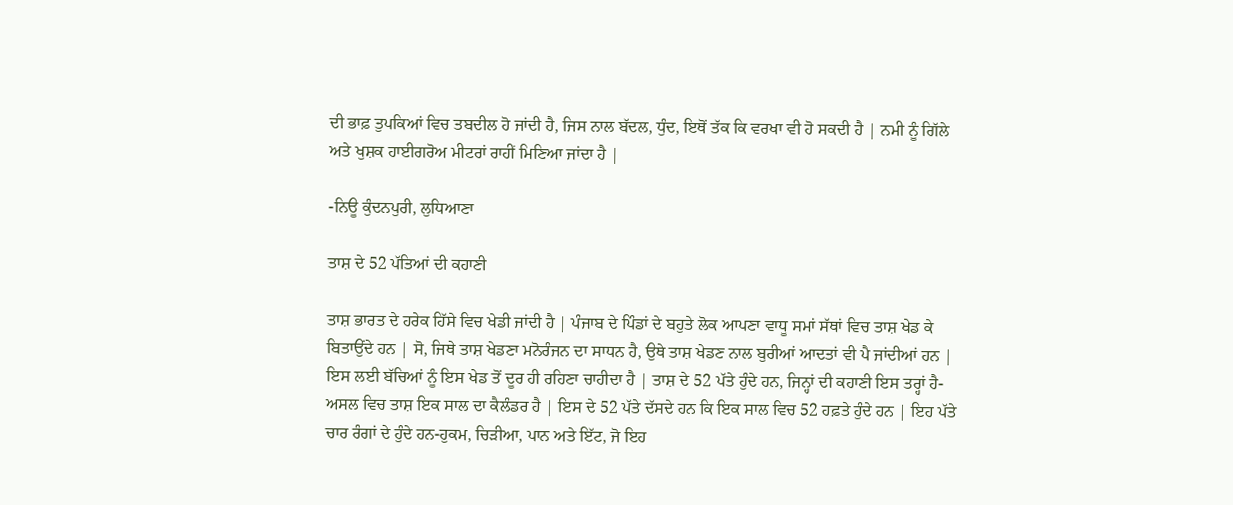ਦੀ ਭਾਫ਼ ਤੁਪਕਿਆਂ ਵਿਚ ਤਬਦੀਲ ਹੋ ਜਾਂਦੀ ਹੈ, ਜਿਸ ਨਾਲ ਬੱਦਲ, ਧੁੰਦ, ਇਥੋਂ ਤੱਕ ਕਿ ਵਰਖਾ ਵੀ ਹੋ ਸਕਦੀ ਹੈ | ਨਮੀ ਨੂੰ ਗਿੱਲੇ ਅਤੇ ਖੁਸ਼ਕ ਹਾਈਗਰੋਅ ਮੀਟਰਾਂ ਰਾਹੀਂ ਮਿਣਿਆ ਜਾਂਦਾ ਹੈ |

-ਨਿਊ ਕੁੰਦਨਪੁਰੀ, ਲੁਧਿਆਣਾ

ਤਾਸ਼ ਦੇ 52 ਪੱਤਿਆਂ ਦੀ ਕਹਾਣੀ

ਤਾਸ਼ ਭਾਰਤ ਦੇ ਹਰੇਕ ਹਿੱਸੇ ਵਿਚ ਖੇਡੀ ਜਾਂਦੀ ਹੈ | ਪੰਜਾਬ ਦੇ ਪਿੰਡਾਂ ਦੇ ਬਹੁਤੇ ਲੋਕ ਆਪਣਾ ਵਾਧੂ ਸਮਾਂ ਸੱਥਾਂ ਵਿਚ ਤਾਸ਼ ਖੇਡ ਕੇ ਬਿਤਾਉਂਦੇ ਹਨ | ਸੋ, ਜਿਥੇ ਤਾਸ਼ ਖੇਡਣਾ ਮਨੋਰੰਜਨ ਦਾ ਸਾਧਨ ਹੈ, ਉਥੇ ਤਾਸ਼ ਖੇਡਣ ਨਾਲ ਬੁਰੀਆਂ ਆਦਤਾਂ ਵੀ ਪੈ ਜਾਂਦੀਆਂ ਹਨ | ਇਸ ਲਈ ਬੱਚਿਆਂ ਨੂੰ ਇਸ ਖੇਡ ਤੋਂ ਦੂਰ ਹੀ ਰਹਿਣਾ ਚਾਹੀਦਾ ਹੈ | ਤਾਸ਼ ਦੇ 52 ਪੱਤੇ ਹੁੰਦੇ ਹਨ, ਜਿਨ੍ਹਾਂ ਦੀ ਕਹਾਣੀ ਇਸ ਤਰ੍ਹਾਂ ਹੈ-
ਅਸਲ ਵਿਚ ਤਾਸ਼ ਇਕ ਸਾਲ ਦਾ ਕੈਲੰਡਰ ਹੈ | ਇਸ ਦੇ 52 ਪੱਤੇ ਦੱਸਦੇ ਹਨ ਕਿ ਇਕ ਸਾਲ ਵਿਚ 52 ਹਫ਼ਤੇ ਹੁੰਦੇ ਹਨ | ਇਹ ਪੱਤੇ ਚਾਰ ਰੰਗਾਂ ਦੇ ਹੁੰਦੇ ਹਨ-ਹੁਕਮ, ਚਿੜੀਆ, ਪਾਨ ਅਤੇ ਇੱਟ, ਜੋ ਇਹ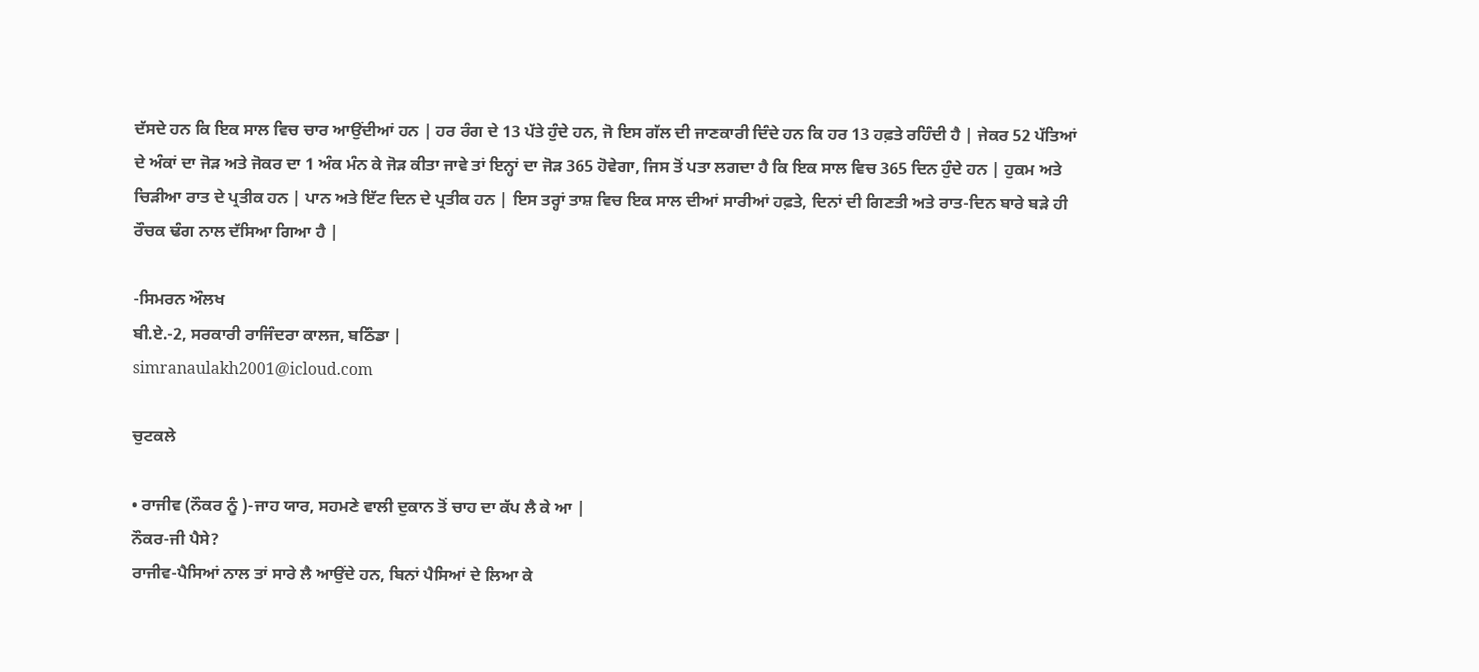ਦੱਸਦੇ ਹਨ ਕਿ ਇਕ ਸਾਲ ਵਿਚ ਚਾਰ ਆਉਂਦੀਆਂ ਹਨ | ਹਰ ਰੰਗ ਦੇ 13 ਪੱਤੇ ਹੁੰਦੇ ਹਨ, ਜੋ ਇਸ ਗੱਲ ਦੀ ਜਾਣਕਾਰੀ ਦਿੰਦੇ ਹਨ ਕਿ ਹਰ 13 ਹਫ਼ਤੇ ਰਹਿੰਦੀ ਹੈ | ਜੇਕਰ 52 ਪੱਤਿਆਂ ਦੇ ਅੰਕਾਂ ਦਾ ਜੋੜ ਅਤੇ ਜੋਕਰ ਦਾ 1 ਅੰਕ ਮੰਨ ਕੇ ਜੋੜ ਕੀਤਾ ਜਾਵੇ ਤਾਂ ਇਨ੍ਹਾਂ ਦਾ ਜੋੜ 365 ਹੋਵੇਗਾ, ਜਿਸ ਤੋਂ ਪਤਾ ਲਗਦਾ ਹੈ ਕਿ ਇਕ ਸਾਲ ਵਿਚ 365 ਦਿਨ ਹੁੰਦੇ ਹਨ | ਹੁਕਮ ਅਤੇ ਚਿੜੀਆ ਰਾਤ ਦੇ ਪ੍ਰਤੀਕ ਹਨ | ਪਾਨ ਅਤੇ ਇੱਟ ਦਿਨ ਦੇ ਪ੍ਰਤੀਕ ਹਨ | ਇਸ ਤਰ੍ਹਾਂ ਤਾਸ਼ ਵਿਚ ਇਕ ਸਾਲ ਦੀਆਂ ਸਾਰੀਆਂ ਹਫ਼ਤੇ, ਦਿਨਾਂ ਦੀ ਗਿਣਤੀ ਅਤੇ ਰਾਤ-ਦਿਨ ਬਾਰੇ ਬੜੇ ਹੀ ਰੌਚਕ ਢੰਗ ਨਾਲ ਦੱਸਿਆ ਗਿਆ ਹੈ |

-ਸਿਮਰਨ ਔਲਖ
ਬੀ.ਏ.-2, ਸਰਕਾਰੀ ਰਾਜਿੰਦਰਾ ਕਾਲਜ, ਬਠਿੰਡਾ |
simranaulakh2001@icloud.com

ਚੁਟਕਲੇ

• ਰਾਜੀਵ (ਨੌਕਰ ਨੂੰ )-ਜਾਹ ਯਾਰ, ਸਹਮਣੇ ਵਾਲੀ ਦੁਕਾਨ ਤੋਂ ਚਾਹ ਦਾ ਕੱਪ ਲੈ ਕੇ ਆ |
ਨੌਕਰ-ਜੀ ਪੈਸੇ?
ਰਾਜੀਵ-ਪੈਸਿਆਂ ਨਾਲ ਤਾਂ ਸਾਰੇ ਲੈ ਆਉਂਦੇ ਹਨ, ਬਿਨਾਂ ਪੈਸਿਆਂ ਦੇ ਲਿਆ ਕੇ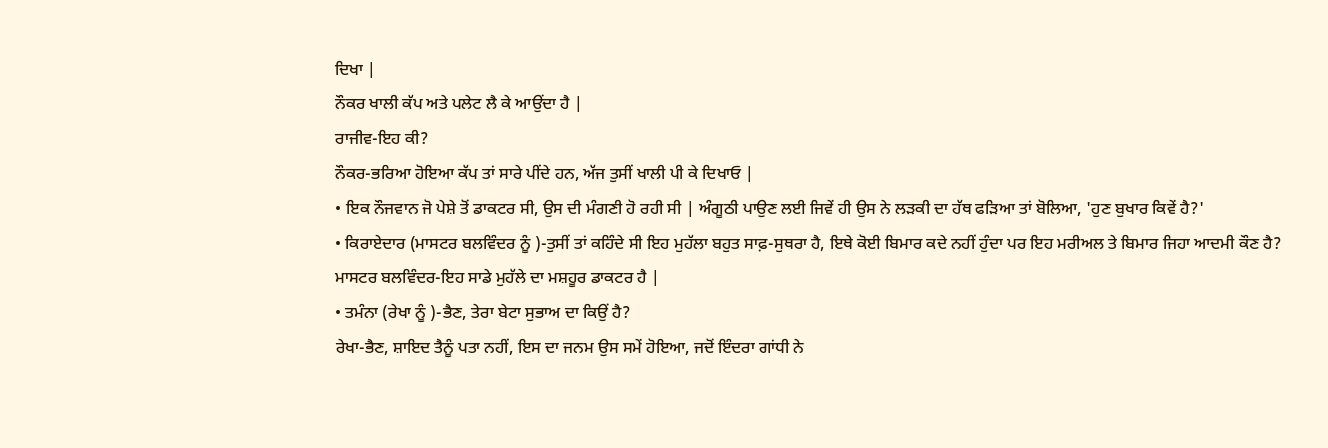ਦਿਖਾ |
ਨੌਕਰ ਖਾਲੀ ਕੱਪ ਅਤੇ ਪਲੇਟ ਲੈ ਕੇ ਆਉਂਦਾ ਹੈ |
ਰਾਜੀਵ-ਇਹ ਕੀ?
ਨੌਕਰ-ਭਰਿਆ ਹੋਇਆ ਕੱਪ ਤਾਂ ਸਾਰੇ ਪੀਂਦੇ ਹਨ, ਅੱਜ ਤੁਸੀਂ ਖਾਲੀ ਪੀ ਕੇ ਦਿਖਾਓ |
• ਇਕ ਨੌਜਵਾਨ ਜੋ ਪੇਸ਼ੇ ਤੋਂ ਡਾਕਟਰ ਸੀ, ਉਸ ਦੀ ਮੰਗਣੀ ਹੋ ਰਹੀ ਸੀ | ਅੰਗੂਠੀ ਪਾਉਣ ਲਈ ਜਿਵੇਂ ਹੀ ਉਸ ਨੇ ਲੜਕੀ ਦਾ ਹੱਥ ਫੜਿਆ ਤਾਂ ਬੋਲਿਆ, 'ਹੁਣ ਬੁਖਾਰ ਕਿਵੇਂ ਹੈ?'
• ਕਿਰਾਏਦਾਰ (ਮਾਸਟਰ ਬਲਵਿੰਦਰ ਨੂੰ )-ਤੁਸੀਂ ਤਾਂ ਕਹਿੰਦੇ ਸੀ ਇਹ ਮੁਹੱਲਾ ਬਹੁਤ ਸਾਫ਼-ਸੁਥਰਾ ਹੈ, ਇਥੇ ਕੋਈ ਬਿਮਾਰ ਕਦੇ ਨਹੀਂ ਹੁੰਦਾ ਪਰ ਇਹ ਮਰੀਅਲ ਤੇ ਬਿਮਾਰ ਜਿਹਾ ਆਦਮੀ ਕੌਣ ਹੈ?
ਮਾਸਟਰ ਬਲਵਿੰਦਰ-ਇਹ ਸਾਡੇ ਮੁਹੱਲੇ ਦਾ ਮਸ਼ਹੂਰ ਡਾਕਟਰ ਹੈ |
• ਤਮੰਨਾ (ਰੇਖਾ ਨੂੰ )-ਭੈਣ, ਤੇਰਾ ਬੇਟਾ ਸੁਭਾਅ ਦਾ ਕਿਉਂ ਹੈ?
ਰੇਖਾ-ਭੈਣ, ਸ਼ਾਇਦ ਤੈਨੂੰ ਪਤਾ ਨਹੀਂ, ਇਸ ਦਾ ਜਨਮ ਉਸ ਸਮੇਂ ਹੋਇਆ, ਜਦੋਂ ਇੰਦਰਾ ਗਾਂਧੀ ਨੇ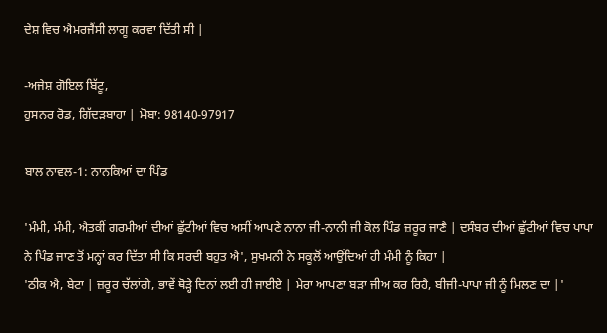ਦੇਸ਼ ਵਿਚ ਐਮਰਜੈਂਸੀ ਲਾਗੂ ਕਰਵਾ ਦਿੱਤੀ ਸੀ |

-ਅਜੇਸ਼ ਗੋਇਲ ਬਿੱਟੂ,
ਹੁਸਨਰ ਰੋਡ, ਗਿੱਦੜਬਾਹਾ | ਮੋਬਾ: 98140-97917

ਬਾਲ ਨਾਵਲ-1: ਨਾਨਕਿਆਂ ਦਾ ਪਿੰਡ

'ਮੰਮੀ, ਮੰਮੀ, ਐਤਕੀਂ ਗਰਮੀਆਂ ਦੀਆਂ ਛੁੱਟੀਆਂ ਵਿਚ ਅਸੀਂ ਆਪਣੇ ਨਾਨਾ ਜੀ-ਨਾਨੀ ਜੀ ਕੋਲ ਪਿੰਡ ਜ਼ਰੂਰ ਜਾਣੈ | ਦਸੰਬਰ ਦੀਆਂ ਛੁੱਟੀਆਂ ਵਿਚ ਪਾਪਾ ਨੇ ਪਿੰਡ ਜਾਣ ਤੋਂ ਮਨ੍ਹਾਂ ਕਰ ਦਿੱਤਾ ਸੀ ਕਿ ਸਰਦੀ ਬਹੁਤ ਐ', ਸੁਖਮਨੀ ਨੇ ਸਕੂਲੋਂ ਆਉਂਦਿਆਂ ਹੀ ਮੰਮੀ ਨੂੰ ਕਿਹਾ |
'ਠੀਕ ਐ, ਬੇਟਾ | ਜ਼ਰੂਰ ਚੱਲਾਂਗੇ, ਭਾਵੇਂ ਥੋੜ੍ਹੇ ਦਿਨਾਂ ਲਈ ਹੀ ਜਾਈਏ | ਮੇਰਾ ਆਪਣਾ ਬੜਾ ਜੀਅ ਕਰ ਰਿਹੈ, ਬੀਜੀ-ਪਾਪਾ ਜੀ ਨੂੰ ਮਿਲਣ ਦਾ |'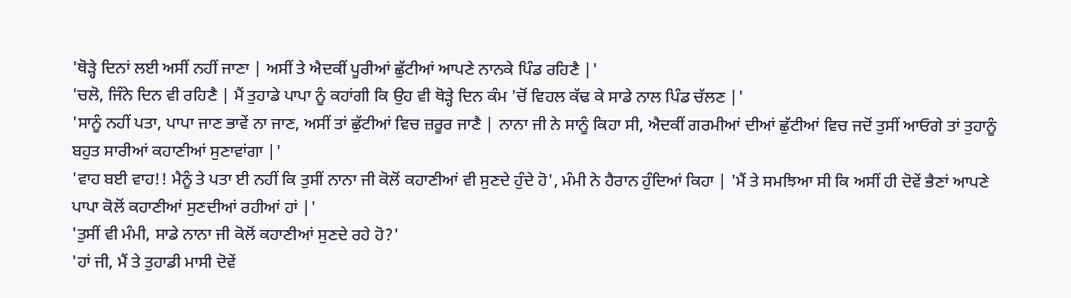'ਥੋੜ੍ਹੇ ਦਿਨਾਂ ਲਈ ਅਸੀਂ ਨਹੀਂ ਜਾਣਾ | ਅਸੀਂ ਤੇ ਐਦਕੀਂ ਪੂਰੀਆਂ ਛੁੱਟੀਆਂ ਆਪਣੇ ਨਾਨਕੇ ਪਿੰਡ ਰਹਿਣੈ |'
'ਚਲੋ, ਜਿੰਨੇ ਦਿਨ ਵੀ ਰਹਿਣੈ | ਮੈਂ ਤੁਹਾਡੇ ਪਾਪਾ ਨੂੰ ਕਹਾਂਗੀ ਕਿ ਉਹ ਵੀ ਥੋੜ੍ਹੇ ਦਿਨ ਕੰਮ 'ਚੋਂ ਵਿਹਲ ਕੱਢ ਕੇ ਸਾਡੇ ਨਾਲ ਪਿੰਡ ਚੱਲਣ |'
'ਸਾਨੂੰ ਨਹੀਂ ਪਤਾ, ਪਾਪਾ ਜਾਣ ਭਾਵੇਂ ਨਾ ਜਾਣ, ਅਸੀਂ ਤਾਂ ਛੁੱਟੀਆਂ ਵਿਚ ਜ਼ਰੂਰ ਜਾਣੈ | ਨਾਨਾ ਜੀ ਨੇ ਸਾਨੂੰ ਕਿਹਾ ਸੀ, ਐਦਕੀਂ ਗਰਮੀਆਂ ਦੀਆਂ ਛੁੱਟੀਆਂ ਵਿਚ ਜਦੋਂ ਤੁਸੀਂ ਆਓਗੇ ਤਾਂ ਤੁਹਾਨੂੰ ਬਹੁਤ ਸਾਰੀਆਂ ਕਹਾਣੀਆਂ ਸੁਣਾਵਾਂਗਾ |'
'ਵਾਹ ਬਈ ਵਾਹ!! ਮੈਨੂੰ ਤੇ ਪਤਾ ਈ ਨਹੀਂ ਕਿ ਤੁਸੀਂ ਨਾਨਾ ਜੀ ਕੋਲੋਂ ਕਹਾਣੀਆਂ ਵੀ ਸੁਣਦੇ ਹੁੰਦੇ ਹੋ', ਮੰਮੀ ਨੇ ਹੈਰਾਨ ਹੁੰਦਿਆਂ ਕਿਹਾ | 'ਮੈਂ ਤੇ ਸਮਝਿਆ ਸੀ ਕਿ ਅਸੀਂ ਹੀ ਦੋਵੇਂ ਭੈਣਾਂ ਆਪਣੇ ਪਾਪਾ ਕੋਲੋਂ ਕਹਾਣੀਆਂ ਸੁਣਦੀਆਂ ਰਹੀਆਂ ਹਾਂ |'
'ਤੁਸੀਂ ਵੀ ਮੰਮੀ, ਸਾਡੇ ਨਾਨਾ ਜੀ ਕੋਲੋਂ ਕਹਾਣੀਆਂ ਸੁਣਦੇ ਰਹੇ ਹੋ?'
'ਹਾਂ ਜੀ, ਮੈਂ ਤੇ ਤੁਹਾਡੀ ਮਾਸੀ ਦੋਵੇਂ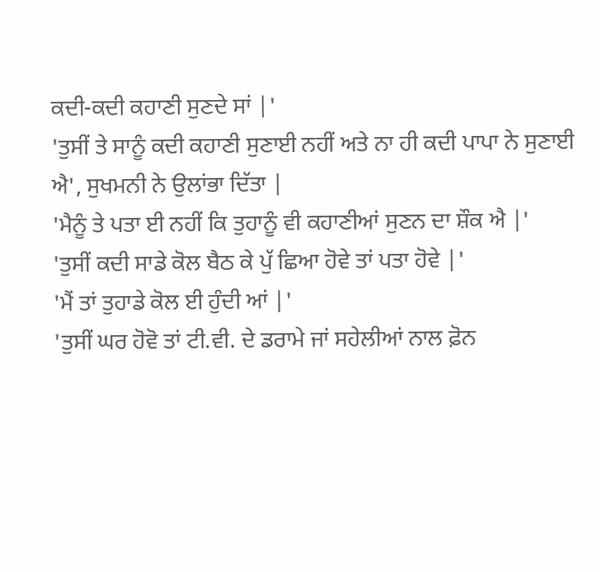ਕਦੀ-ਕਦੀ ਕਹਾਣੀ ਸੁਣਦੇ ਸਾਂ |'
'ਤੁਸੀਂ ਤੇ ਸਾਨੂੰ ਕਦੀ ਕਹਾਣੀ ਸੁਣਾਈ ਨਹੀਂ ਅਤੇ ਨਾ ਹੀ ਕਦੀ ਪਾਪਾ ਨੇ ਸੁਣਾਈ ਐ', ਸੁਖਮਨੀ ਨੇ ਉਲਾਂਭਾ ਦਿੱਤਾ |
'ਮੈਨੂੰ ਤੇ ਪਤਾ ਈ ਨਹੀਂ ਕਿ ਤੁਹਾਨੂੰ ਵੀ ਕਹਾਣੀਆਂ ਸੁਣਨ ਦਾ ਸ਼ੌਕ ਐ |'
'ਤੁਸੀਂ ਕਦੀ ਸਾਡੇ ਕੋਲ ਬੈਠ ਕੇ ਪੁੱ ਛਿਆ ਹੋਵੇ ਤਾਂ ਪਤਾ ਹੋਵੇ |'
'ਮੈਂ ਤਾਂ ਤੁਹਾਡੇ ਕੋਲ ਈ ਹੁੰਦੀ ਆਂ |'
'ਤੁਸੀਂ ਘਰ ਹੋਵੋ ਤਾਂ ਟੀ.ਵੀ. ਦੇ ਡਰਾਮੇ ਜਾਂ ਸਹੇਲੀਆਂ ਨਾਲ ਫ਼ੋਨ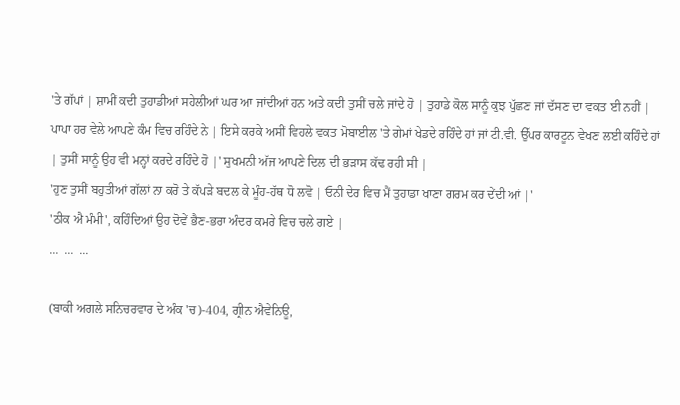'ਤੇ ਗੱਪਾਂ | ਸ਼ਾਮੀਂ ਕਦੀ ਤੁਹਾਡੀਆਂ ਸਹੇਲੀਆਂ ਘਰ ਆ ਜਾਂਦੀਆਂ ਹਨ ਅਤੇ ਕਦੀ ਤੁਸੀਂ ਚਲੇ ਜਾਂਦੇ ਹੋ | ਤੁਹਾਡੇ ਕੋਲ ਸਾਨੂੰ ਕੁਝ ਪੁੱਛਣ ਜਾਂ ਦੱਸਣ ਦਾ ਵਕਤ ਈ ਨਹੀਂ | ਪਾਪਾ ਹਰ ਵੇਲੇ ਆਪਣੇ ਕੰਮ ਵਿਚ ਰਹਿੰਦੇ ਨੇ | ਇਸੇ ਕਰਕੇ ਅਸੀਂ ਵਿਹਲੇ ਵਕਤ ਮੋਬਾਈਲ 'ਤੇ ਗੇਮਾਂ ਖੇਡਦੇ ਰਹਿੰਦੇ ਹਾਂ ਜਾਂ ਟੀ.ਵੀ. ਉੱਪਰ ਕਾਰਟੂਨ ਵੇਖਣ ਲਈ ਕਹਿੰਦੇ ਹਾਂ | ਤੁਸੀਂ ਸਾਨੂੰ ਉਹ ਵੀ ਮਨ੍ਹਾਂ ਕਰਦੇ ਰਹਿੰਦੇ ਹੋ |' ਸੁਖਮਨੀ ਅੱਜ ਆਪਣੇ ਦਿਲ ਦੀ ਭੜਾਸ ਕੱਢ ਰਹੀ ਸੀ |
'ਹੁਣ ਤੁਸੀਂ ਬਹੁਤੀਆਂ ਗੱਲਾਂ ਨਾ ਕਰੋ ਤੇ ਕੱਪੜੇ ਬਦਲ ਕੇ ਮੂੰਹ-ਹੱਥ ਧੋ ਲਵੋ | ਓਨੀ ਦੇਰ ਵਿਚ ਮੈਂ ਤੁਹਾਡਾ ਖਾਣਾ ਗਰਮ ਕਰ ਦੇਂਦੀ ਆਂ |'
'ਠੀਕ ਐ ਮੰਮੀ', ਕਹਿੰਦਿਆਂ ਉਹ ਦੋਵੇਂ ਭੈਣ-ਭਰਾ ਅੰਦਰ ਕਮਰੇ ਵਿਚ ਚਲੇ ਗਏ |
...  ...  ...

(ਬਾਕੀ ਅਗਲੇ ਸਨਿਚਰਵਾਰ ਦੇ ਅੰਕ 'ਚ)-404, ਗ੍ਰੀਨ ਐਵੇਨਿਊ,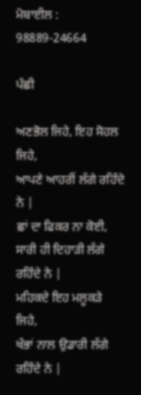ਮੋਬਾਈਲ : 98889-24664

ਪੰਛੀ

ਅਣਭੋਲ ਜਿਹੇ, ਇਹ ਸੋਹਲ ਜਿਹੇ,
ਆਪਣੇ ਆਹਰੀਂ ਲੱਗੇ ਰਹਿੰਦੇ ਨੇ |
ਛਾਂ ਦਾ ਫਿਕਰ ਨਾ ਕੋਈ,
ਸਾਰੀ ਹੀ ਦਿਹਾੜੀ ਲੱਗੇ ਰਹਿੰਦੇ ਨੇ |
ਮਹਿਕਦੇ ਇਹ ਮਲੂਕੜੇ ਜਿਹੇ,
ਖੰਭਾਂ ਨਾਲ ਉਡਾਰੀ ਲੱਗੇ ਰਹਿੰਦੇ ਨੇ |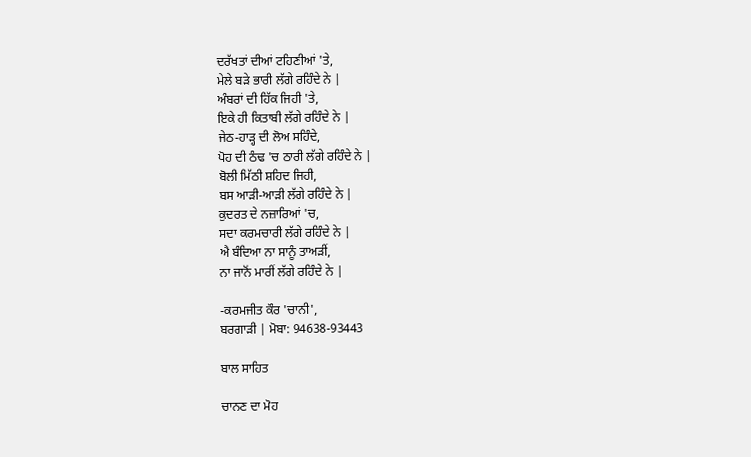ਦਰੱਖਤਾਂ ਦੀਆਂ ਟਹਿਣੀਆਂ 'ਤੇ,
ਮੇਲੇ ਬੜੇ ਭਾਰੀ ਲੱਗੇ ਰਹਿੰਦੇ ਨੇ |
ਅੰਬਰਾਂ ਦੀ ਹਿੱਕ ਜਿਹੀ 'ਤੇ,
ਇਕੇ ਹੀ ਕਿਤਾਬੀ ਲੱਗੇ ਰਹਿੰਦੇ ਨੇ |
ਜੇਠ-ਹਾੜ੍ਹ ਦੀ ਲੋਅ ਸਹਿੰਦੇ,
ਪੋਹ ਦੀ ਠੰਢ 'ਚ ਠਾਰੀ ਲੱਗੇ ਰਹਿੰਦੇ ਨੇ |
ਬੋਲੀ ਮਿੱਠੀ ਸ਼ਹਿਦ ਜਿਹੀ,
ਬਸ ਆੜੀ-ਆੜੀ ਲੱਗੇ ਰਹਿੰਦੇ ਨੇ |
ਕੁਦਰਤ ਦੇ ਨਜ਼ਾਰਿਆਂ 'ਚ,
ਸਦਾ ਕਰਮਚਾਰੀ ਲੱਗੇ ਰਹਿੰਦੇ ਨੇ |
ਐ ਬੰਦਿਆ ਨਾ ਸਾਨੂੰ ਤਾਅੜੀਂ,
ਨਾ ਜਾਨੋਂ ਮਾਰੀਂ ਲੱਗੇ ਰਹਿੰਦੇ ਨੇ |

-ਕਰਮਜੀਤ ਕੌਰ 'ਚਾਨੀ',
ਬਰਗਾੜੀ | ਮੋਬਾ: 94638-93443

ਬਾਲ ਸਾਹਿਤ

ਚਾਨਣ ਦਾ ਮੋਹ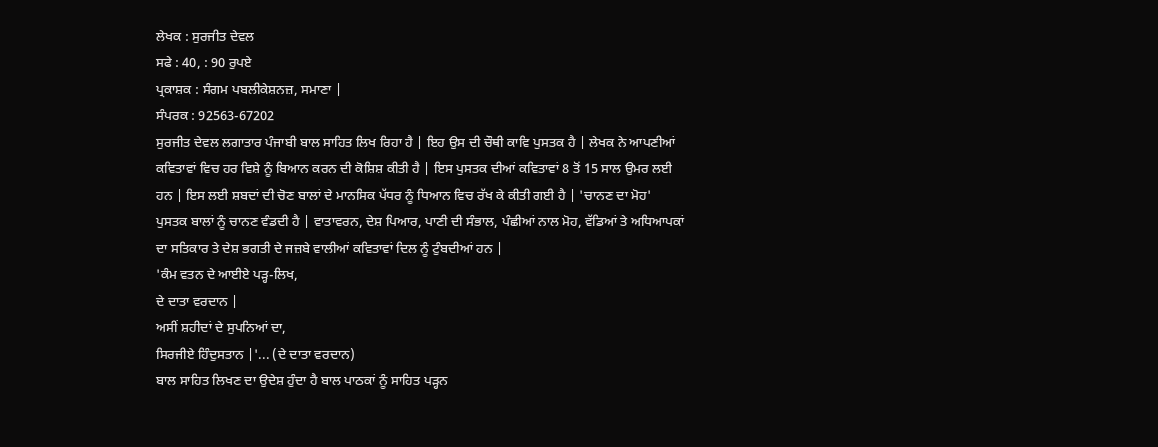ਲੇਖਕ : ਸੁਰਜੀਤ ਦੇਵਲ
ਸਫੇ : 40, : 90 ਰੁਪਏ
ਪ੍ਰਕਾਸ਼ਕ : ਸੰਗਮ ਪਬਲੀਕੇਸ਼ਨਜ਼, ਸਮਾਣਾ |
ਸੰਪਰਕ : 92563-67202
ਸੁਰਜੀਤ ਦੇਵਲ ਲਗਾਤਾਰ ਪੰਜਾਬੀ ਬਾਲ ਸਾਹਿਤ ਲਿਖ ਰਿਹਾ ਹੈ | ਇਹ ਉਸ ਦੀ ਚੌਥੀ ਕਾਵਿ ਪੁਸਤਕ ਹੈ | ਲੇਖਕ ਨੇ ਆਪਣੀਆਂ ਕਵਿਤਾਵਾਂ ਵਿਚ ਹਰ ਵਿਸ਼ੇ ਨੂੰ ਬਿਆਨ ਕਰਨ ਦੀ ਕੋਸ਼ਿਸ਼ ਕੀਤੀ ਹੈ | ਇਸ ਪੁਸਤਕ ਦੀਆਂ ਕਵਿਤਾਵਾਂ 8 ਤੋਂ 15 ਸਾਲ ਉਮਰ ਲਈ ਹਨ | ਇਸ ਲਈ ਸ਼ਬਦਾਂ ਦੀ ਚੋਣ ਬਾਲਾਂ ਦੇ ਮਾਨਸਿਕ ਪੱਧਰ ਨੂੰ ਧਿਆਨ ਵਿਚ ਰੱਖ ਕੇ ਕੀਤੀ ਗਈ ਹੈ | 'ਚਾਨਣ ਦਾ ਮੋਹ' ਪੁਸਤਕ ਬਾਲਾਂ ਨੂੰ ਚਾਨਣ ਵੰਡਦੀ ਹੈ | ਵਾਤਾਵਰਨ, ਦੇਸ਼ ਪਿਆਰ, ਪਾਣੀ ਦੀ ਸੰਭਾਲ, ਪੰਛੀਆਂ ਨਾਲ ਮੋਹ, ਵੱਡਿਆਂ ਤੇ ਅਧਿਆਪਕਾਂ ਦਾ ਸਤਿਕਾਰ ਤੇ ਦੇਸ਼ ਭਗਤੀ ਦੇ ਜਜ਼ਬੇ ਵਾਲੀਆਂ ਕਵਿਤਾਵਾਂ ਦਿਲ ਨੂੰ ਟੁੰਬਦੀਆਂ ਹਨ |
'ਕੰਮ ਵਤਨ ਦੇ ਆਈਏ ਪੜ੍ਹ-ਲਿਖ,
ਦੇ ਦਾਤਾ ਵਰਦਾਨ |
ਅਸੀਂ ਸ਼ਹੀਦਾਂ ਦੇ ਸੁਪਨਿਆਂ ਦਾ,
ਸਿਰਜੀਏ ਹਿੰਦੁਸਤਾਨ |'... (ਦੇ ਦਾਤਾ ਵਰਦਾਨ)
ਬਾਲ ਸਾਹਿਤ ਲਿਖਣ ਦਾ ਉਦੇਸ਼ ਹੁੰਦਾ ਹੈ ਬਾਲ ਪਾਠਕਾਂ ਨੂੰ ਸਾਹਿਤ ਪੜ੍ਹਨ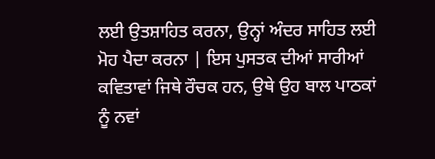ਲਈ ਉਤਸ਼ਾਹਿਤ ਕਰਨਾ, ਉਨ੍ਹਾਂ ਅੰਦਰ ਸਾਹਿਤ ਲਈ ਮੋਹ ਪੈਦਾ ਕਰਨਾ | ਇਸ ਪੁਸਤਕ ਦੀਆਂ ਸਾਰੀਆਂ ਕਵਿਤਾਵਾਂ ਜਿਥੇ ਰੌਚਕ ਹਨ, ਉਥੇ ਉਹ ਬਾਲ ਪਾਠਕਾਂ ਨੂੰ ਨਵਾਂ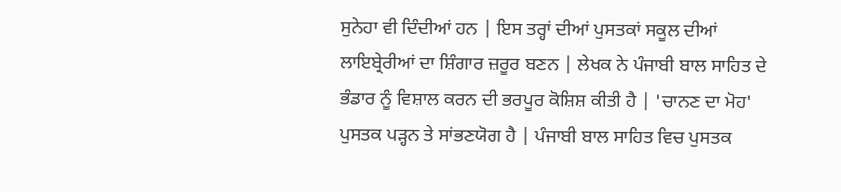ਸੁਨੇਹਾ ਵੀ ਦਿੰਦੀਆਂ ਹਨ | ਇਸ ਤਰ੍ਹਾਂ ਦੀਆਂ ਪੁਸਤਕਾਂ ਸਕੂਲ ਦੀਆਂ ਲਾਇਬ੍ਰੇਰੀਆਂ ਦਾ ਸ਼ਿੰਗਾਰ ਜ਼ਰੂਰ ਬਣਨ | ਲੇਖਕ ਨੇ ਪੰਜਾਬੀ ਬਾਲ ਸਾਹਿਤ ਦੇ ਭੰਡਾਰ ਨੂੰ ਵਿਸ਼ਾਲ ਕਰਨ ਦੀ ਭਰਪੂਰ ਕੋਸ਼ਿਸ਼ ਕੀਤੀ ਹੈ | 'ਚਾਨਣ ਦਾ ਮੋਹ' ਪੁਸਤਕ ਪੜ੍ਹਨ ਤੇ ਸਾਂਭਣਯੋਗ ਹੈ | ਪੰਜਾਬੀ ਬਾਲ ਸਾਹਿਤ ਵਿਚ ਪੁਸਤਕ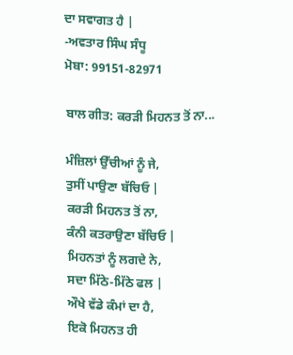ਦਾ ਸਵਾਗਤ ਹੈ |
-ਅਵਤਾਰ ਸਿੰਘ ਸੰਧੂ
ਮੋਬਾ: 99151-82971

ਬਾਲ ਗੀਤ: ਕਰੜੀ ਮਿਹਨਤ ਤੋਂ ਨਾ...

ਮੰਜ਼ਿਲਾਂ ਉੱਚੀਆਂ ਨੂੰ ਜੇ,
ਤੁਸੀਂ ਪਾਉਣਾ ਬੱਚਿਓ |
ਕਰੜੀ ਮਿਹਨਤ ਤੋਂ ਨਾ,
ਕੰਨੀ ਕਤਰਾਉਣਾ ਬੱਚਿਓ |
ਮਿਹਨਤਾਂ ਨੂੰ ਲਗਦੇ ਨੇ,
ਸਦਾ ਮਿੱਠੇ-ਮਿੱਠੇ ਫਲ |
ਔਖੇ ਵੱਡੇ ਕੰਮਾਂ ਦਾ ਹੈ,
ਇਕੋ ਮਿਹਨਤ ਹੀ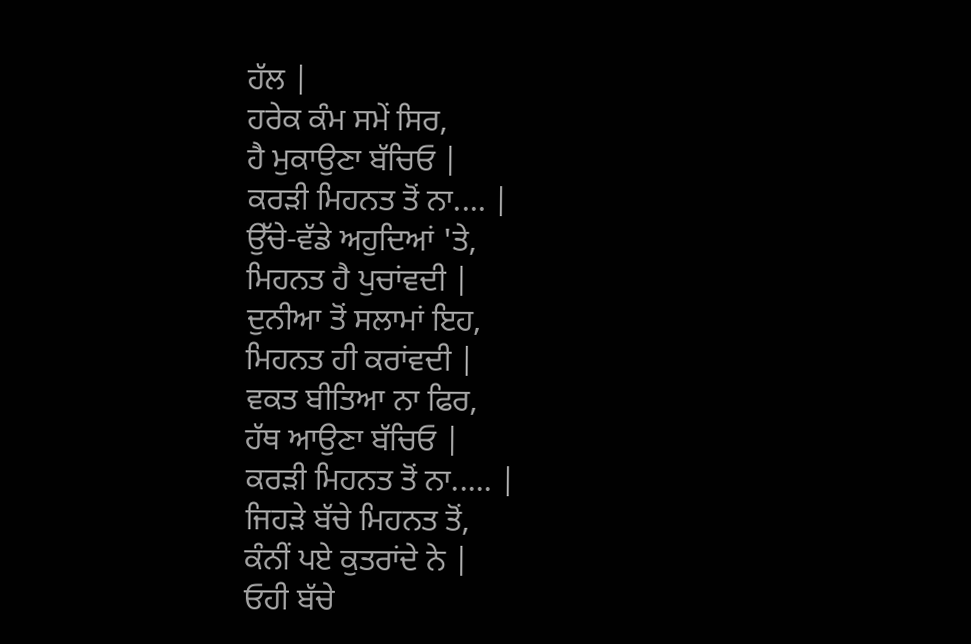ਹੱਲ |
ਹਰੇਕ ਕੰਮ ਸਮੇਂ ਸਿਰ,
ਹੈ ਮੁਕਾਉਣਾ ਬੱਚਿਓ |
ਕਰੜੀ ਮਿਹਨਤ ਤੋਂ ਨਾ.... |
ਉੱਚੇ-ਵੱਡੇ ਅਹੁਦਿਆਂ 'ਤੇ,
ਮਿਹਨਤ ਹੈ ਪੁਚਾਂਵਦੀ |
ਦੁਨੀਆ ਤੋਂ ਸਲਾਮਾਂ ਇਹ,
ਮਿਹਨਤ ਹੀ ਕਰਾਂਵਦੀ |
ਵਕਤ ਬੀਤਿਆ ਨਾ ਫਿਰ,
ਹੱਥ ਆਉਣਾ ਬੱਚਿਓ |
ਕਰੜੀ ਮਿਹਨਤ ਤੋਂ ਨਾ..... |
ਜਿਹੜੇ ਬੱਚੇ ਮਿਹਨਤ ਤੋਂ,
ਕੰਨੀਂ ਪਏ ਕੁਤਰਾਂਦੇ ਨੇ |
ਓਹੀ ਬੱਚੇ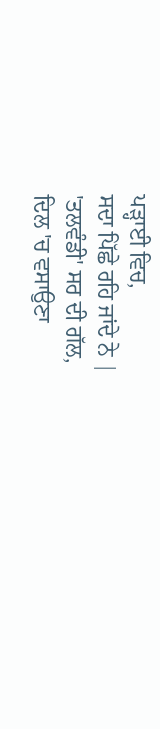ਪੜ੍ਹਾਈ ਵਿਚ,
ਸਦਾ ਪਿੱਛੇ ਰਹਿ ਜਾਂਦੇ ਨੇ |
'ਤਲਵੰਡੀ' ਸਰ ਦੀ ਗੱਲ,
ਦਿਲ 'ਚ ਵਸਾਉਣਾ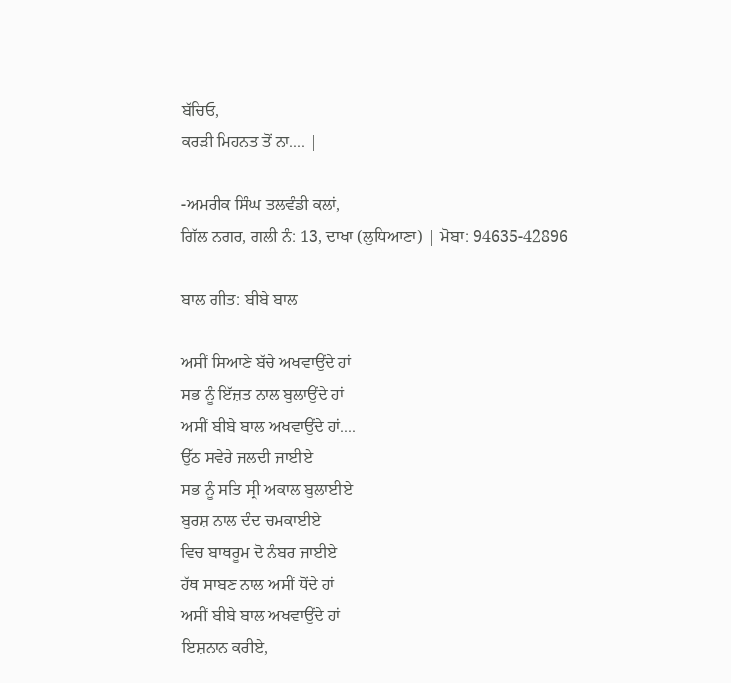ਬੱਚਿਓ,
ਕਰੜੀ ਮਿਹਨਤ ਤੋਂ ਨਾ.... |

-ਅਮਰੀਕ ਸਿੰਘ ਤਲਵੰਡੀ ਕਲਾਂ,
ਗਿੱਲ ਨਗਰ, ਗਲੀ ਨੰ: 13, ਦਾਖਾ (ਲੁਧਿਆਣਾ) | ਮੋਬਾ: 94635-42896

ਬਾਲ ਗੀਤ: ਬੀਬੇ ਬਾਲ

ਅਸੀਂ ਸਿਆਣੇ ਬੱਚੇ ਅਖਵਾਉਂਦੇ ਹਾਂ
ਸਭ ਨੂੰ ਇੱਜ਼ਤ ਨਾਲ ਬੁਲਾਉਂਦੇ ਹਾਂ
ਅਸੀਂ ਬੀਬੇ ਬਾਲ ਅਖਵਾਉਂਦੇ ਹਾਂ....
ਉੱਠ ਸਵੇਰੇ ਜਲਦੀ ਜਾਈਏ
ਸਭ ਨੂੰ ਸਤਿ ਸ੍ਰੀ ਅਕਾਲ ਬੁਲਾਈਏ
ਬੁਰਸ਼ ਨਾਲ ਦੰਦ ਚਮਕਾਈਏ
ਵਿਚ ਬਾਥਰੂਮ ਦੋ ਨੰਬਰ ਜਾਈਏ
ਹੱਥ ਸਾਬਣ ਨਾਲ ਅਸੀਂ ਧੋਂਦੇ ਹਾਂ
ਅਸੀਂ ਬੀਬੇ ਬਾਲ ਅਖਵਾਉਂਦੇ ਹਾਂ
ਇਸ਼ਨਾਨ ਕਰੀਏ,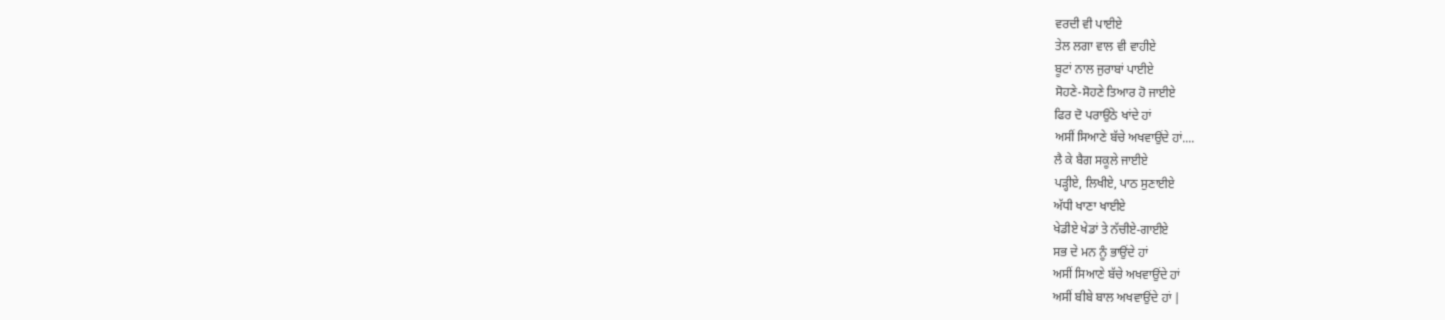ਵਰਦੀ ਵੀ ਪਾਈਏ
ਤੇਲ ਲਗਾ ਵਾਲ ਵੀ ਵਾਹੀਏ
ਬੂਟਾਂ ਨਾਲ ਜੁਰਾਬਾਂ ਪਾਈਏ
ਸੋਹਣੇ-ਸੋਹਣੇ ਤਿਆਰ ਹੋ ਜਾਈਏ
ਫਿਰ ਦੋ ਪਰਾਉਂਠੇ ਖਾਂਦੇ ਹਾਂ
ਅਸੀਂ ਸਿਆਣੇ ਬੱਚੇ ਅਖਵਾਉਂਦੇ ਹਾਂ....
ਲੈ ਕੇ ਬੈਗ ਸਕੂਲੇ ਜਾਈਏ
ਪੜ੍ਹੀਏ, ਲਿਖੀਏ, ਪਾਠ ਸੁਣਾਈਏ
ਅੱਧੀ ਖਾਣਾ ਖਾਈਏ
ਖੇਡੀਏ ਖੇਡਾਂ ਤੇ ਨੱਚੀਏ-ਗਾਈਏ
ਸਭ ਦੇ ਮਨ ਨੂੰ ਭਾਉਂਦੇ ਹਾਂ
ਅਸੀਂ ਸਿਆਣੇ ਬੱਚੇ ਅਖਵਾਉਂਦੇ ਹਾਂ
ਅਸੀਂ ਬੀਬੇ ਬਾਲ ਅਖਵਾਉਂਦੇ ਹਾਂ |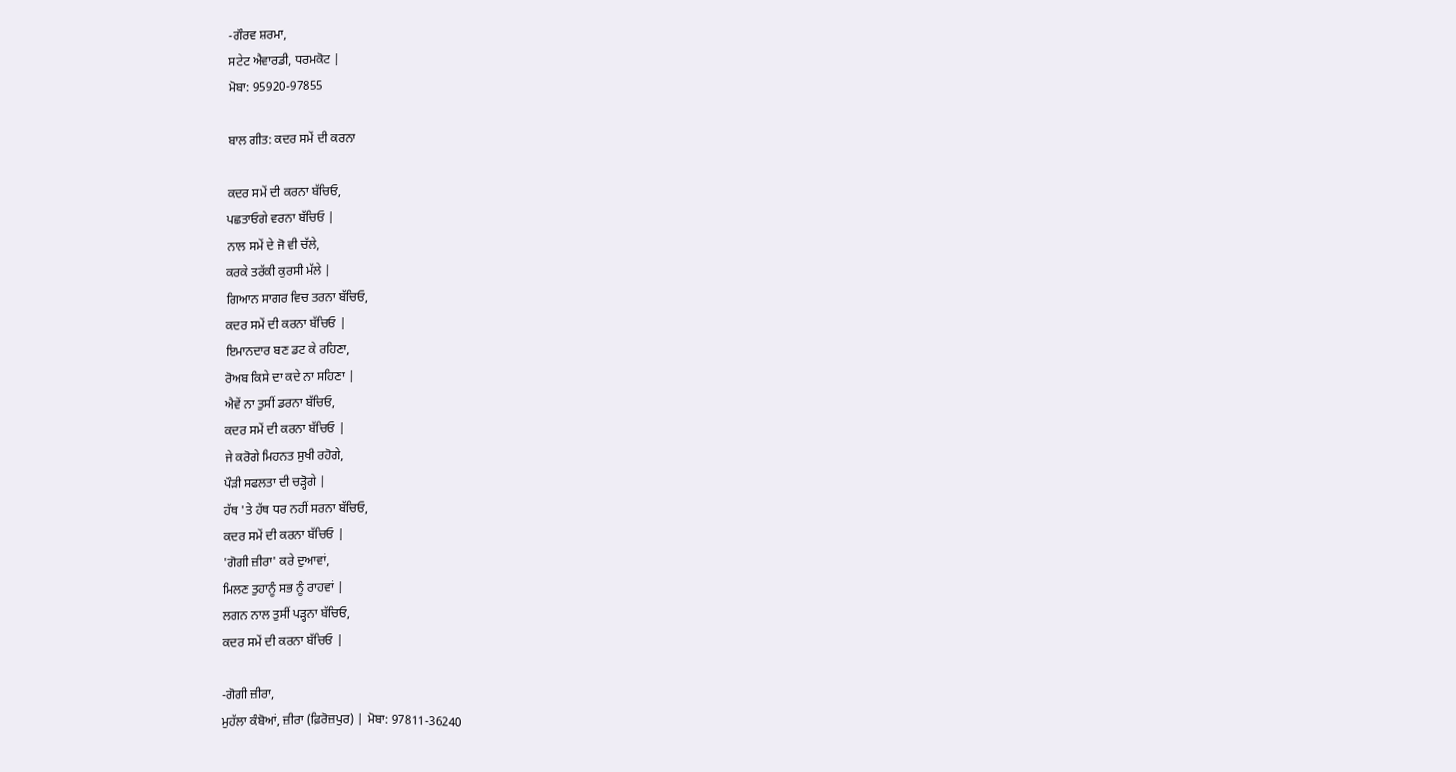-ਗੌਰਵ ਸ਼ਰਮਾ,
ਸਟੇਟ ਐਵਾਰਡੀ, ਧਰਮਕੋਟ |
ਮੋਬਾ: 95920-97855

ਬਾਲ ਗੀਤ: ਕਦਰ ਸਮੇਂ ਦੀ ਕਰਨਾ

ਕਦਰ ਸਮੇਂ ਦੀ ਕਰਨਾ ਬੱਚਿਓ,
ਪਛਤਾਓਗੇ ਵਰਨਾ ਬੱਚਿਓ |
ਨਾਲ ਸਮੇਂ ਦੇ ਜੋ ਵੀ ਚੱਲੇ,
ਕਰਕੇ ਤਰੱਕੀ ਕੁਰਸੀ ਮੱਲੇ |
ਗਿਆਨ ਸਾਗਰ ਵਿਚ ਤਰਨਾ ਬੱਚਿਓ,
ਕਦਰ ਸਮੇਂ ਦੀ ਕਰਨਾ ਬੱਚਿਓ |
ਇਮਾਨਦਾਰ ਬਣ ਡਟ ਕੇ ਰਹਿਣਾ,
ਰੋਅਬ ਕਿਸੇ ਦਾ ਕਦੇ ਨਾ ਸਹਿਣਾ |
ਐਵੇਂ ਨਾ ਤੁਸੀਂ ਡਰਨਾ ਬੱਚਿਓ,
ਕਦਰ ਸਮੇਂ ਦੀ ਕਰਨਾ ਬੱਚਿਓ |
ਜੇ ਕਰੋਗੇ ਮਿਹਨਤ ਸੁਖੀ ਰਹੋਗੇ,
ਪੌੜੀ ਸਫਲਤਾ ਦੀ ਚੜ੍ਹੋਗੇ |
ਹੱਥ 'ਤੇ ਹੱਥ ਧਰ ਨਹੀਂ ਸਰਨਾ ਬੱਚਿਓ,
ਕਦਰ ਸਮੇਂ ਦੀ ਕਰਨਾ ਬੱਚਿਓ |
'ਗੋਗੀ ਜ਼ੀਰਾ' ਕਰੇ ਦੁਆਵਾਂ,
ਮਿਲਣ ਤੁਹਾਨੂੰ ਸਭ ਨੂੰ ਰਾਹਵਾਂ |
ਲਗਨ ਨਾਲ ਤੁਸੀਂ ਪੜ੍ਹਨਾ ਬੱਚਿਓ,
ਕਦਰ ਸਮੇਂ ਦੀ ਕਰਨਾ ਬੱਚਿਓ |

-ਗੋਗੀ ਜ਼ੀਰਾ,
ਮੁਹੱਲਾ ਕੰਬੋਆਂ, ਜ਼ੀਰਾ (ਫ਼ਿਰੋਜ਼ਪੁਰ) | ਮੋਬਾ: 97811-36240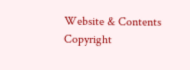Website & Contents Copyright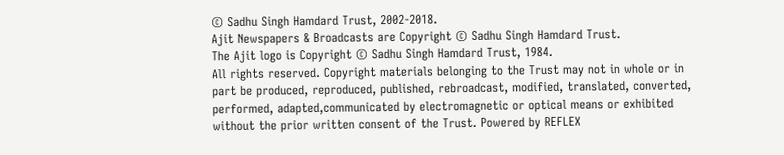© Sadhu Singh Hamdard Trust, 2002-2018.
Ajit Newspapers & Broadcasts are Copyright © Sadhu Singh Hamdard Trust.
The Ajit logo is Copyright © Sadhu Singh Hamdard Trust, 1984.
All rights reserved. Copyright materials belonging to the Trust may not in whole or in part be produced, reproduced, published, rebroadcast, modified, translated, converted, performed, adapted,communicated by electromagnetic or optical means or exhibited without the prior written consent of the Trust. Powered by REFLEX